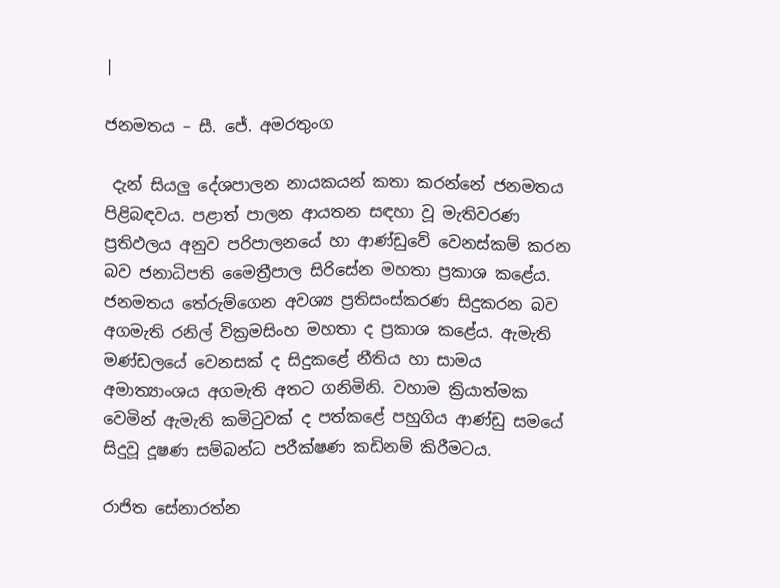|

ජනමතය – සී. ජේ. අමරතුංග

 දැන් සියලු දේශපාලන නායකයන් කතා කරන්නේ ජනමතය පිළිබඳවය. පළාත් පාලන ආයතන සඳහා වූ මැතිවරණ ප්‍රතිඵලය අනුව පරිපාලනයේ හා ආණ්ඩුවේ වෙනස්කම් කරන බව ජනාධිපති මෛත්‍රීපාල සිරිසේන මහතා ප්‍රකාශ කළේය. ජනමතය තේරුම්ගෙන අවශ්‍ය ප්‍රතිසංස්කරණ සිදුකරන බව අගමැති රනිල් වික්‍රමසිංහ මහතා ද ප්‍රකාශ කළේය. ඇමැති මණ්ඩලයේ වෙනසක් ද සිදුකළේ නීතිය හා සාමය අමාත්‍යාංශය අගමැති අතට ගනිමිනි. වහාම ක්‍රියාත්මක වෙමින් ඇමැති කමිටුවක් ද පත්කළේ පහුගිය ආණ්ඩු සමයේ සිදුවූ දූෂණ සම්බන්ධ පරීක්ෂණ කඩිනම් කිරීමටය.

රාජිත සේනාරත්න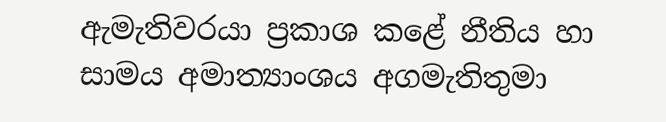ඇමැතිවරයා ප්‍රකාශ කළේ නීතිය හා සාමය අමාත්‍යාංශය අගමැතිතුමා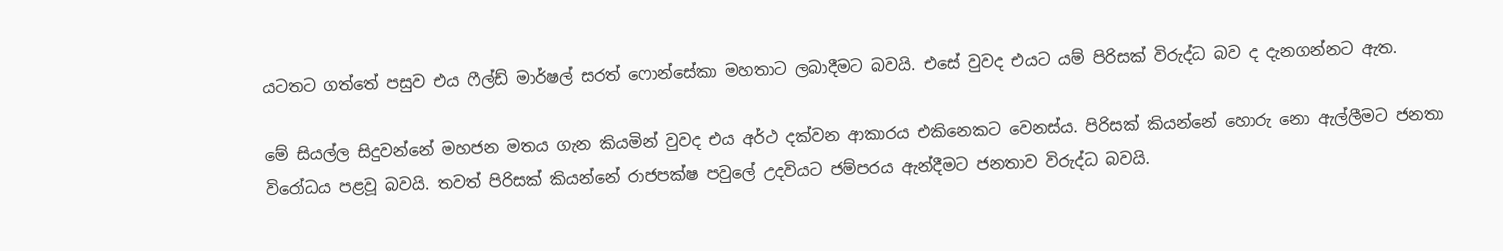යටතට ගත්තේ පසුව එය ‍ෆීල්ඩ් මාර්ෂල් සරත් ෆොන්සේකා මහතාට ලබාදීමට බවයි. එසේ වුවද එයට යම් පිරිසක් විරුද්ධ බව ද දැනගන්නට ඇත.

මේ සියල්ල සිදුවන්නේ මහජන මතය ගැන කියමින් වුවද එය අර්ථ දක්වන ආකාරය එකිනෙකට වෙනස්ය. පිරිසක් කියන්නේ හොරු නො ඇල්ලීමට ජනතා විරෝධය පළවූ බවයි. තවත් පිරිසක් කියන්නේ රාජපක්ෂ පවුලේ උදවියට ජම්පරය ඇන්දීමට ජනතාව විරුද්ධ බවයි.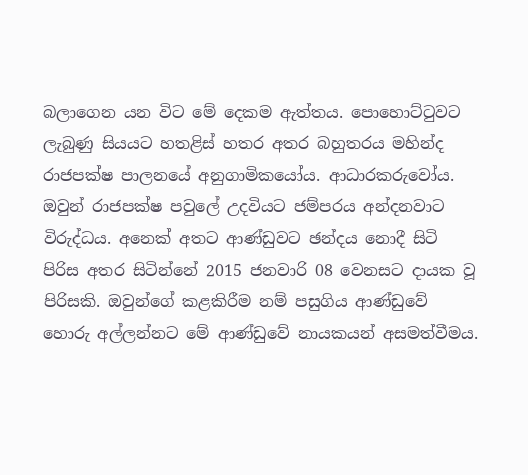බලාගෙන යන විට මේ දෙකම ඇත්තය. පොහොට්ටුවට ලැබුණු සියයට හතළිස් හතර අතර බහුතරය මහින්ද රාජපක්ෂ පාලනයේ අනුගාමිකයෝය. ආධාරකරුවෝය. ඔවුන් රාජපක්ෂ පවුලේ උදවියට ජම්පරය අන්දනවාට විරුද්ධය. අනෙක් අතට ආණ්ඩුවට ඡන්දය නොදී සිටි පිරිස අතර සිටින්නේ 2015 ජනවාරි 08 වෙනසට දායක වූ පිරිසකි. ඔවුන්ගේ කළකිරීම නම් පසුගිය ආණ්ඩුවේ හොරු අල්ලන්නට මේ ආණ්ඩුවේ නායකයන් අසමත්වීමය.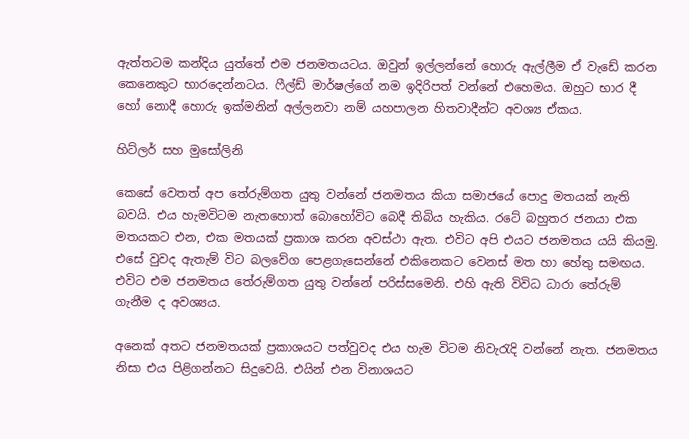ඇත්තටම කන්දිය යුත්තේ එම ජනමතයටය. ඔවුන් ඉල්ලන්නේ හොරු ඇල්ලීම ඒ වැඩේ කරන කෙනෙකුට භාර‍දෙන්නටය. ෆීල්ඩ් මාර්ෂල්ගේ නම ඉදිරිපත් වන්නේ එහෙමය. ඔහුට භාර දී හෝ නොදී හොරු ඉක්මනින් අල්ලනවා නම් යහපාලන හිතවාදීන්ට අවශ්‍ය ඒකය.

හිට්ලර් සහ මුසෝලිනි

කෙසේ වෙතත් අප තේරුම්ගත යුතු වන්නේ ජනමතය කියා සමාජයේ පොදු මතයක් නැති බවයි. එය හැමවිටම නැතහොත් බොහෝවිට බෙදී තිබිය හැකිය. රටේ බහුතර ජනයා එක මතයකට එන, එක මතයක් ප්‍රකාශ කරන අවස්ථා ඇත. එවිට අපි එයට ජනමතය යයි කියමු. එසේ වුවද ඇතැම් විට බලවේග පෙළගැසෙන්නේ එකිනෙකට වෙනස් මත හා හේතු සමඟය. එවිට එම ජනමතය තේරුම්ගත යුතු වන්නේ පරිස්සමෙනි. එහි ඇති විවිධ ධාරා තේරුම් ගැනීම ද අවශ්‍යය.

අනෙක් අතට ජනමතයක් ප්‍රකාශයට පත්වුවද එය හැම විටම නිවැරැදි වන්නේ නැත. ජනමතය නිසා එය පිළිගන්නට සිදුවෙයි. එයින් එන විනාශයට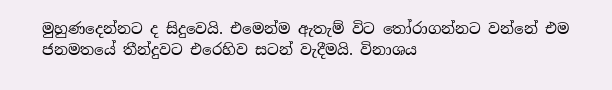මුහුණදෙන්නට ද සිදුවෙයි. එමෙන්ම ඇතැම් විට තෝරාගන්නට වන්නේ එම ජනමතයේ තීන්දුවට එරෙහිව සටන් වැදීමයි. විනාශය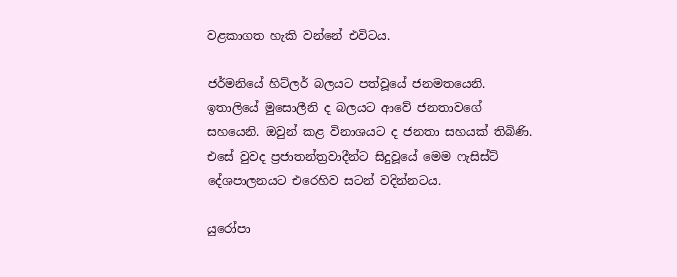වළකාගත හැකි වන්නේ එවිටය.

ජර්මනියේ හිට්ලර් බලයට පත්වූයේ ජනමතයෙනි. ඉතාලියේ මුසොලීනි ද බලයට ආවේ ජනතාවගේ සහයෙනි. ඔවුන් කළ විනාශයට ද ජනතා සහයක් තිබිණි. එසේ වුවද ප්‍රජාතන්ත්‍රවාදීන්ට සිදුවූයේ මෙම ෆැසිස්ට් දේශපාලනයට එරෙහිව සටන් වදින්නටය.

යුරෝපා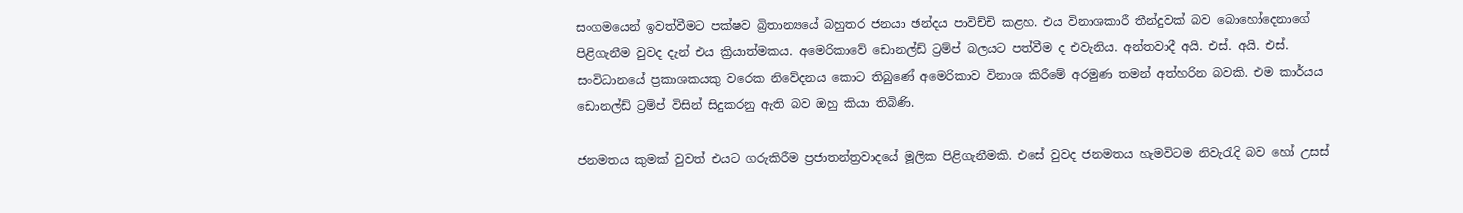සංගමයෙන් ඉවත්වීමට පක්ෂව බ්‍රිතාන්‍යයේ බහුතර ජනයා ඡන්දය පාවිච්චි කළහ. එය විනාශකාරී තීන්දුවක් බව බොහෝදෙනාගේ පිළිගැනීම වුවද දැන් එය ක්‍රියාත්මකය. අමෙරිකාවේ ඩොනල්ඩ් ට්‍රම්ප් බලයට පත්වීම ද එවැනිය. අන්තවාදී අයි. එස්. අයි. එස්. සංවිධානයේ ප්‍රකාශකයකු වරෙක නිවේදනය කොට තිබුණේ අමෙරිකාව විනාශ කිරීමේ අරමුණ තමන් අත්හරින බවකි. එම කාර්යය ඩොනල්ඩ් ට්‍රම්ප් විසින් සිදුකරනු ඇති බව ඔහු කියා තිබිණි.

ජනමතය කුමක් වුවත් එයට ගරුකිරීම ප්‍රජාතන්ත්‍රවාදයේ මූලික පිළිගැනීමකි. එසේ වුවද ජනමතය හැමවිටම නිවැරැදි බව හෝ උසස්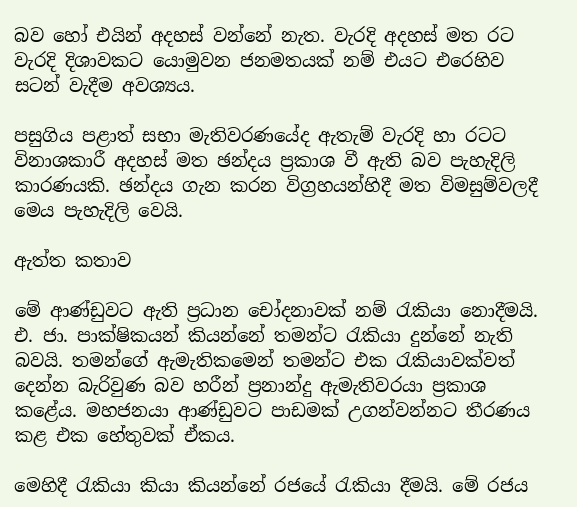බව හෝ එයින් අදහස් වන්නේ නැත. වැරදි අදහස් මත රට වැරදි දිශාවකට යොමුවන ජනමතයක් නම් එයට එරෙහිව සටන් වැදීම අවශ්‍යය.

පසුගිය පළාත් සභා මැතිවරණයේද ඇතැම් වැරදි හා රටට විනාශකාරී අදහස් මත ඡන්දය ප්‍රකාශ වී ඇති බව පැහැදිලි කාරණයකි. ඡන්දය ගැන කරන විග්‍රහයන්හිදී මත විමසුම්වලදී මෙය පැහැදිලි වෙයි.

ඇත්ත කතාව

මේ ආණ්ඩුවට ඇති ප්‍රධාන චෝදනාවක් නම් රැකියා නොදීමයි. එ. ජා. පාක්ෂිකයන් කියන්නේ තමන්ට රැකියා දුන්නේ නැති බවයි. තමන්ගේ ඇමැතිකමෙන් තමන්ට එක රැකියාවක්වත් දෙන්න බැරිවුණ බව හරීන් ප්‍රනාන්දු ඇමැතිවරයා ප්‍රකාශ කළේය. මහජනයා ආණ්ඩුවට පාඩමක් උගන්වන්නට තීරණය කළ එක හේතුවක් ඒකය.

මෙහිදී රැකියා කියා කියන්නේ රජයේ රැකියා දීමයි. මේ රජය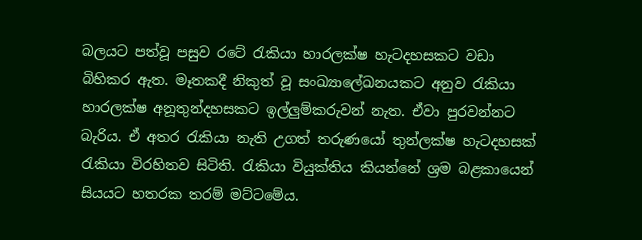බලයට පත්වූ පසුව රටේ රැකියා හාරලක්ෂ හැටදහසකට වඩා බිහිකර ඇත. මෑතකදී නිකුත් වූ සංඛ්‍යාලේඛනයකට අනුව රැකියා හාරලක්ෂ අනූතුන්දහසකට ඉල්ලුම්කරුවන් නැත. ඒවා පුරවන්නට බැරිය. ඒ අතර රැකියා නැති උගත් තරුණයෝ තුන්ලක්ෂ හැටදහසක් රැකියා විරහිතව සිටිති. රැකියා වියුක්තිය කියන්නේ ශ්‍රම බළකායෙන් සියයට හතරක තරම් මට්ටමේය.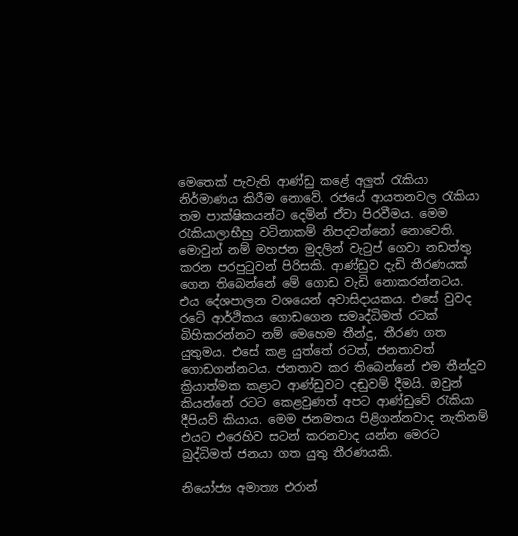මෙතෙක් පැවැති ආණ්ඩු කළේ අලුත් රැකියා නිර්මාණය කිරීම නොවේ. රජයේ ආයතනවල රැකියා තම පාක්ෂිකයන්ට දෙමින් ඒවා පිරවීමය. මෙම රැකියාලාභීහු වටිනාකම් නිපදවන්නෝ නොවෙති. මොවුන් නම් මහජන මුදලින් වැටුප් ගෙවා නඩත්තු කරන පරපුටුවන් පිරිසකි. ආණ්ඩුව දැඩි තීරණයක් ගෙන තිබෙන්නේ මේ ගොඩ වැඩි නොකරන්නටය. එය දේශපාලන වශයෙන් අවාසිදායකය. එසේ වුවද රටේ ආර්ථිකය ගොඩගෙන සමෘද්ධිමත් රටක් බිහිකරන්නට නම් මෙහෙම තීන්දු, තීරණ ගත යුතුමය. එසේ කළ යුත්තේ රටත්, ජනතාවත් ගොඩගන්නටය. ජනතාව කර තිබෙන්නේ එම තීන්දුව ක්‍රියාත්මක කළාට ආණ්ඩුවට දඬුවම් දීමයි. ඔවුන් කියන්නේ රටට කෙළවුණත් අපට ආණ්ඩුවේ රැකියා දීපියව් කියාය. මෙම ජනමතය පිළිගන්නවාද නැතිනම් එයට එරෙහිව සටන් කරනවාද යන්න මෙරට බුද්ධිමත් ජනයා ගත යුතු තීරණයකි.

නියෝජ්‍ය අමාත්‍ය එරාන්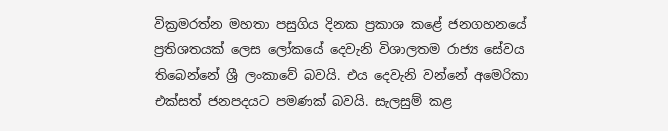වික්‍රමරත්න මහතා පසුගිය දිනක ප්‍රකාශ කළේ ජනගහනයේ ප්‍රතිශතයක් ලෙස ලෝකයේ දෙවැනි විශාලතම රාජ්‍ය සේවය තිබෙන්නේ ශ්‍රී ලංකාවේ බවයි. එය දෙවැනි වන්නේ අමෙරිකා එක්සත් ජනපදයට පමණක් බවයි. සැලසුම් කළ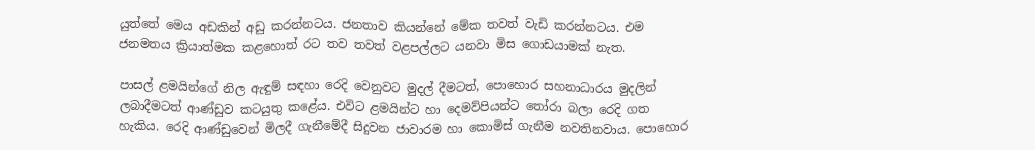යුත්තේ මෙය අඩකින් අඩු කරන්නටය. ජනතාව කියන්නේ මේක තවත් වැඩි කරන්නටය. එම ජනමතය ක්‍රියාත්මක කළහොත් රට තව තවත් වළපල්ලට යනවා මිස ගොඩයාමක් නැත.

පාසල් ළමයින්ගේ නිල ඇඳුම් සඳහා රෙදි වෙනුවට මුදල් දීමටත්, පොහොර සහනාධාරය මුදලින් ලබාදීමටත් ආණ්ඩුව කටයුතු කළේය. එවිට ළමයින්ට හා දෙමව්පියන්ට තෝරා බලා රෙදි ගත හැකිය. රෙදි ආණ්ඩුවෙන් මිලදී ගැනීමේදී සිදුවන ජාවාරම හා කොමිස් ගැනීම නවතිනවාය. පොහොර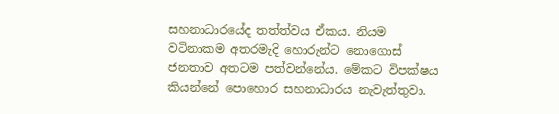සහනාධාරයේද තත්ත්වය ඒකය. නියම වටිනාකම අතරමැදි හොරුන්ට නොගොස් ජනතාව අතටම පත්වන්නේය. මේකට විපක්ෂය කියන්නේ පොහොර සහනාධාරය නැවැත්තුවා.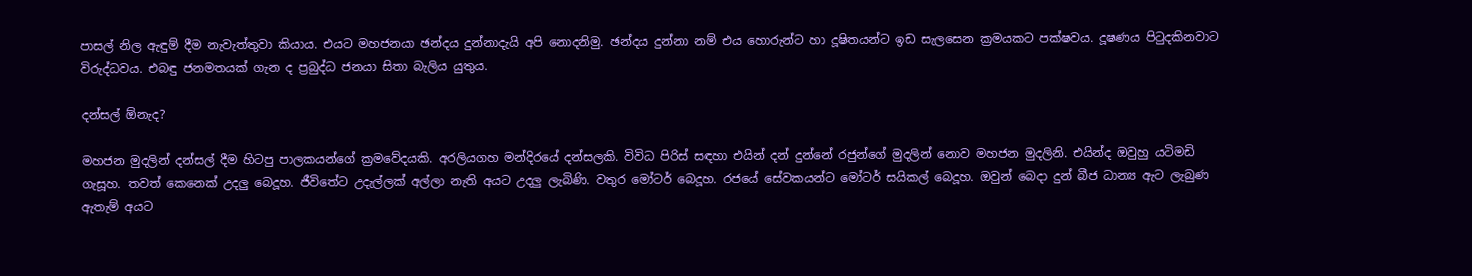පාසල් නිල ඇඳුම් දීම නැවැත්තුවා කියාය. එයට මහජනයා ඡන්දය දුන්නාදැයි අපි නොදනිමු. ඡන්දය දුන්නා නම් එය හොරුන්ට හා දූෂිතයන්ට ඉඩ සැලසෙන ක්‍රමයකට පක්ෂවය. දූෂණය පිටුදකිනවාට විරුද්ධවය. එබඳු ජනමතයක් ගැන ද ප්‍රබුද්ධ ජනයා සිතා බැලිය යුතුය.

දන්සල් ඕනැද?

මහජන මුදලින් දන්සල් දීම හිටපු පාලකයන්ගේ ක්‍රමවේදයකි. අරලියගහ මන්දිරයේ දන්සලකි. විවිධ පිරිස් සඳහා එයින් දන් දුන්නේ ‍රජුන්ගේ මුදලින් නොව මහජන මුදලිනි. එයින්ද ඔවුහු යටිමඩි ගැසූහ. තවත් කෙනෙක් උදලු බෙදූහ. ජීවිතේට උදැල්ලක් අල්ලා නැති අයට උදලු ලැබිණි. වතුර මෝටර් බෙදූහ. රජයේ සේවකයන්ට මෝටර් සයිකල් බෙදූහ. ඔවුන් බෙදා දුන් බීජ ධාන්‍ය ඇට ලැබුණ ඇතැම් අයට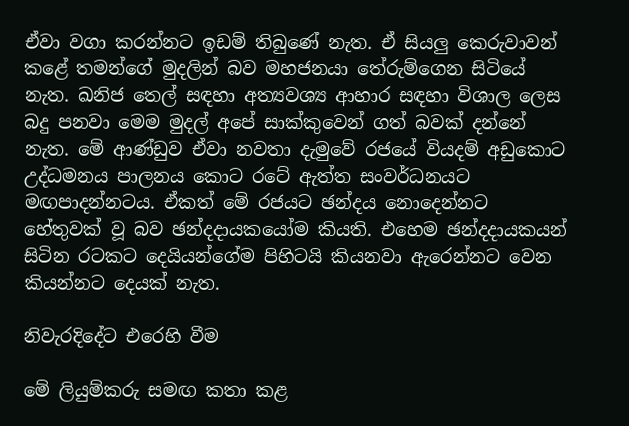ඒවා වගා කරන්නට ඉඩම් තිබුණේ නැත. ඒ සියලු කෙරුවාවන් කළේ තමන්ගේ මුදලින් බව මහජනයා තේරුම්ගෙන සිටියේ නැත. ඛනිජ තෙල් සඳහා අත්‍යවශ්‍ය ආහාර සඳහා විශාල ලෙස බදු පනවා මෙම මුදල් අපේ සාක්කුවෙන් ගත් බවක් දන්නේ නැත. මේ ආණ්ඩුව ඒවා නවතා දැමුවේ රජයේ වියදම් අඩුකොට උද්ධමනය පාලනය කොට රටේ ඇත්ත සංවර්ධනයට මඟපාදන්නටය. ඒකත් මේ රජයට ඡන්දය නොදෙන්නට හේතුවක් වූ බව ඡන්දදායකයෝම කියති. එහෙම ඡන්දදායකයන් සිටින රටකට දෙයියන්ගේම පිහිටයි කියනවා ඇරෙන්නට වෙන කියන්නට දෙයක් නැත.

නිවැරදිදේට එරෙහි වීම

මේ ලියුම්කරු සමඟ කතා කළ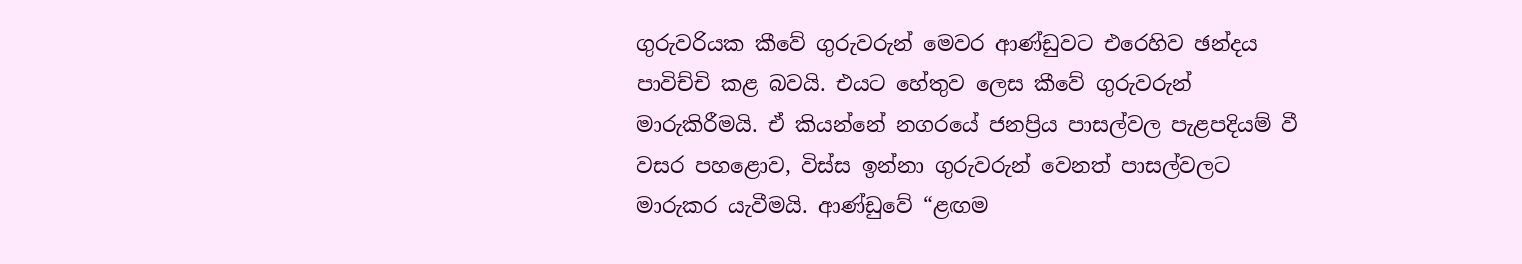ගුරුවරියක කීවේ ගුරුවරුන් මෙවර ආණ්ඩුවට එරෙහිව ඡන්දය පාවිච්චි කළ බවයි. එයට හේතුව ලෙස කීවේ ගුරුවරුන් මාරුකිරීමයි. ඒ කියන්නේ නගරයේ ජනප්‍රිය පාසල්වල පැළපදියම් වී වසර පහළොව, විස්ස ඉන්නා ගුරුවරුන් වෙනත් පාසල්වලට මාරුකර යැවීමයි. ආණ්ඩුවේ “ළඟම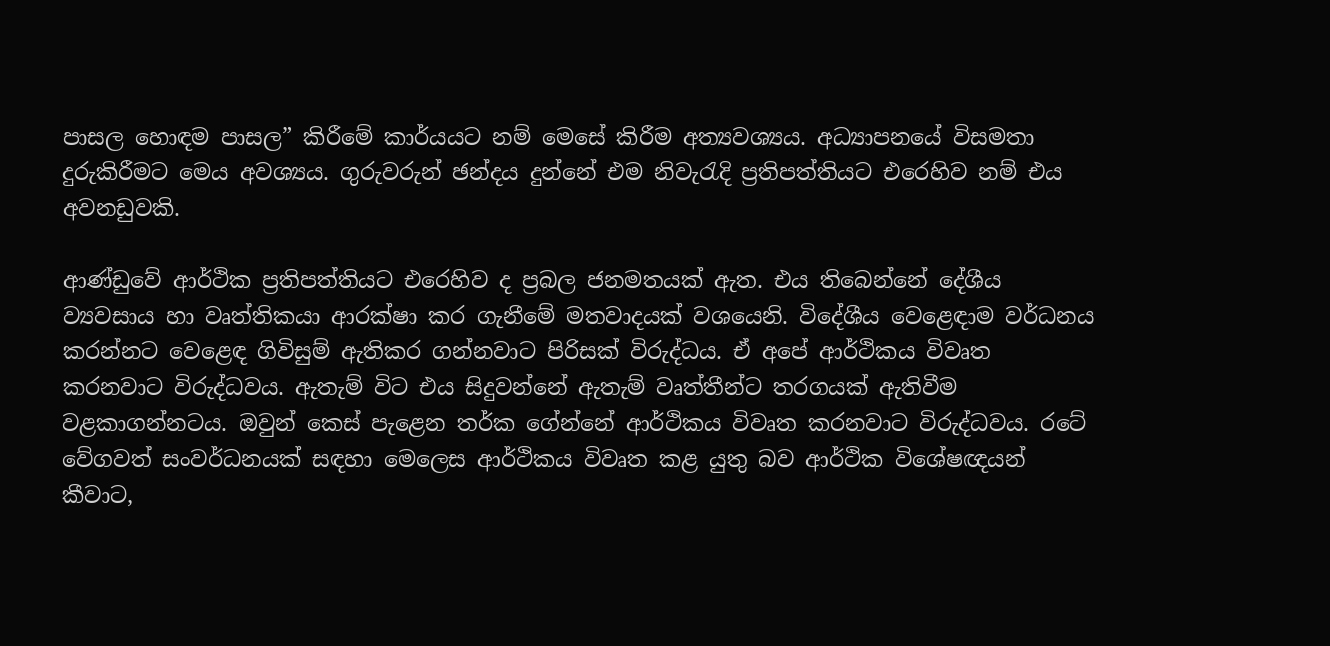පාසල හොඳම පාසල” කිරීමේ කාර්යයට නම් මෙසේ කිරීම අත්‍යවශ්‍යය. අධ්‍යාපනයේ විසමතා දුරුකිරීමට මෙය අවශ්‍යය. ගුරුවරුන් ඡන්දය දුන්නේ එම නිවැරැදි ප්‍රතිපත්තියට එරෙහිව නම් එය අවනඩුවකි.

ආණ්ඩුවේ ආර්ථික ප්‍රතිපත්තියට එරෙහිව ද ප්‍රබල ජනමතයක් ඇත. එය තිබෙන්නේ දේශීය ව්‍යවසාය හා වෘත්තිකයා ආරක්ෂා කර ගැනීමේ මතවාදයක් වශයෙනි. විදේශීය වෙළෙඳාම වර්ධනය කරන්නට වෙළෙඳ ගිවිසුම් ඇතිකර ගන්නවාට පිරිසක් විරුද්ධය. ඒ අපේ ආර්ථිකය විවෘත කරනවාට විරුද්ධවය. ඇතැම් විට එය සිදුවන්නේ ඇතැම් වෘත්තීන්ට තරගයක් ඇතිවීම වළකාගන්නටය. ඔවුන් කෙස් පැළෙන තර්ක ගේන්නේ ආර්ථිකය විවෘත කරනවාට විරුද්ධවය. රටේ වේගවත් සංවර්ධනයක් සඳහා මෙලෙස ආර්ථිකය විවෘත කළ යුතු බව ආර්ථික විශේෂඥයන් කීවාට,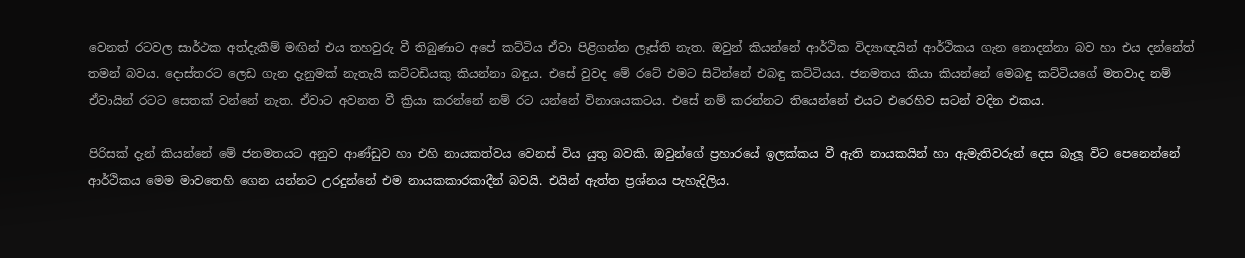වෙනත් රටවල සාර්ථක අත්දැකීම් මඟින් එය තහවුරු වී තිබුණාට අපේ කට්ටිය ඒවා පිළිගන්න ලෑස්ති නැත. ඔවුන් කියන්නේ ආර්ථික විද්‍යාඥයින් ආර්ථිකය ගැන නොදන්නා බව හා එය දන්නේත් තමන් බවය. දොස්තරට ලෙඩ ගැන දැනුමක් නැතැයි කට්ටඩියකු කියන්නා බඳුය. එසේ වුවද මේ රටේ එමට සිටින්නේ එබඳු කට්ටියය. ජනමතය කියා කියන්නේ මෙබඳු කට්ටියගේ මතවාද නම් ඒවායින් රටට සෙතක් වන්නේ නැත. ඒවාට අවනත වී ක්‍රියා කරන්නේ නම් රට යන්නේ විනාශයකටය. එසේ නම් කරන්නට තියෙන්නේ එයට එරෙහිව සටන් වදින එකය.

පිරිසක් දැන් කියන්නේ මේ ජනමතයට අනුව ආණ්ඩුව හා එහි නායකත්වය වෙනස් විය යුතු බවකි. ඔවුන්ගේ ප්‍රහාරයේ ඉලක්කය වී ඇති නායකයින් හා ඇමැතිවරුන් දෙස බැලූ විට පෙනෙන්නේ ආර්ථිකය මෙම මාවතෙහි ගෙන යන්නට උරදුන්නේ එම නායකකාරකාදීන් බවයි. එයින් ඇත්ත ප්‍රශ්නය පැහැදිලිය.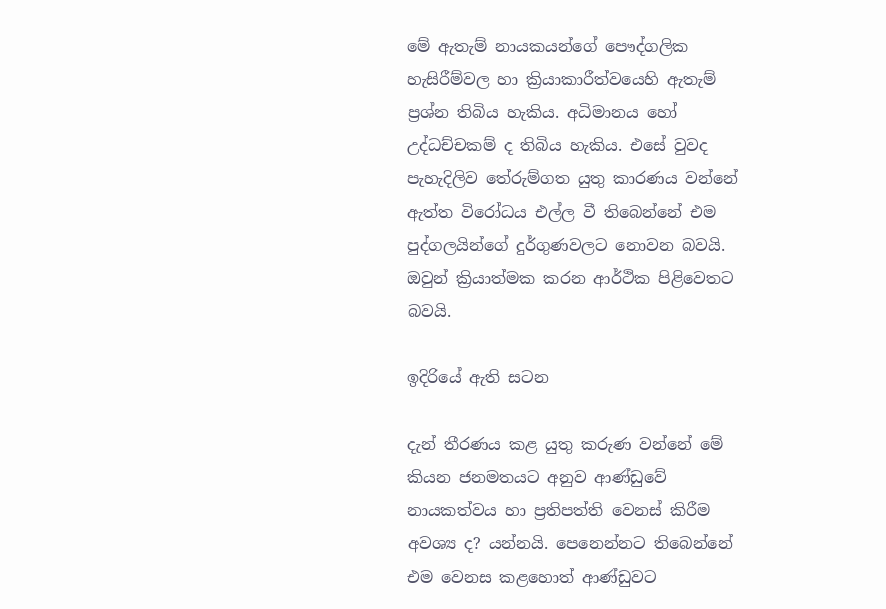මේ ඇතැම් නායකයන්ගේ පෞද්ගලික හැසිරීම්වල හා ක්‍රියාකාරීත්වයෙහි ඇතැම් ප්‍රශ්න තිබිය හැකිය. අධිමානය හෝ උද්ධච්චකම් ද තිබිය හැකිය. එසේ වුවද පැහැදිලිව තේරුම්ගත යුතු කාරණය වන්නේ ඇත්ත විරෝධය එල්ල වී තිබෙන්නේ එම පුද්ගලයින්ගේ දුර්ගුණවලට නොවන බවයි. ඔවුන් ක්‍රියාත්මක කරන ආර්ථික පිළිවෙතට බවයි.

ඉදිරියේ ඇති සටන

දැන් තීරණය කළ යුතු කරුණ වන්නේ මේ කියන ජනමතයට අනුව ආණ්ඩුවේ නායකත්වය හා ප්‍රතිපත්ති වෙනස් කිරීම අවශ්‍ය ද? යන්නයි. පෙනෙන්නට තිබෙන්නේ එම වෙනස කළහොත් ආණ්ඩුවට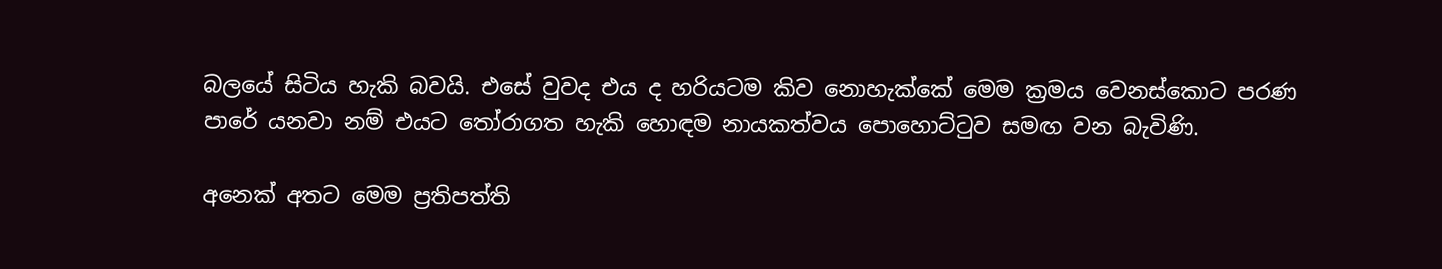බලයේ සිටිය හැකි බවයි. එසේ වුවද එය ද හරියටම කිව නොහැක්කේ මෙම ක්‍රමය වෙනස්කොට පරණ පාරේ යනවා නම් එයට තෝරාගත හැකි හොඳම නායකත්වය පොහොට්ටුව සමඟ වන බැවිණි.

අනෙක් අතට මෙම ප්‍රතිපත්ති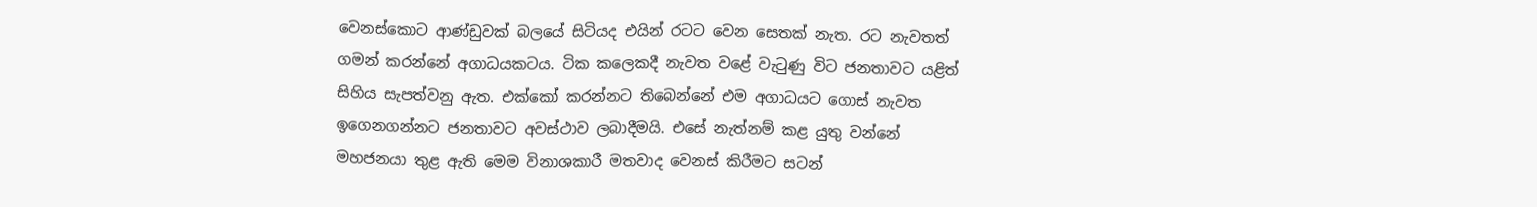වෙනස්කොට ආණ්ඩුවක් බලයේ සිටියද එයින් රටට වෙන සෙතක් නැත. රට නැවතත් ගමන් කරන්නේ අගාධයකටය. ටික කලෙකදී නැවත වළේ වැටුණු විට ජනතාවට යළිත් සිහිය සැපත්වනු ඇත. එක්කෝ කරන්නට තිබෙන්නේ එම අගාධයට ගොස් නැවත ඉගෙනගන්නට ජනතාවට අවස්ථාව ලබාදීමයි. එසේ නැත්නම් කළ යුතු වන්නේ මහජනයා තුළ ඇති මෙම විනාශකාරී මතවාද වෙනස් කිරීමට සටන්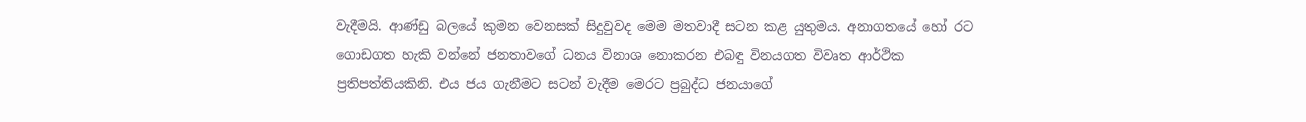වැදීමයි. ආණ්ඩු බලයේ කුමන වෙනසක් සිදුවුවද මෙම මතවාදී සටන කළ යුතුමය. අනාගතයේ හෝ රට ගොඩගත හැකි වන්නේ ජනතාවගේ ධනය විනාශ නොකරන එබඳු විනයගත විවෘත ආර්ථික ප්‍රතිපත්තියකිනි. එය ජය ගැනීමට සටන් වැදීම මෙරට ප්‍රබුද්ධ ජනයාගේ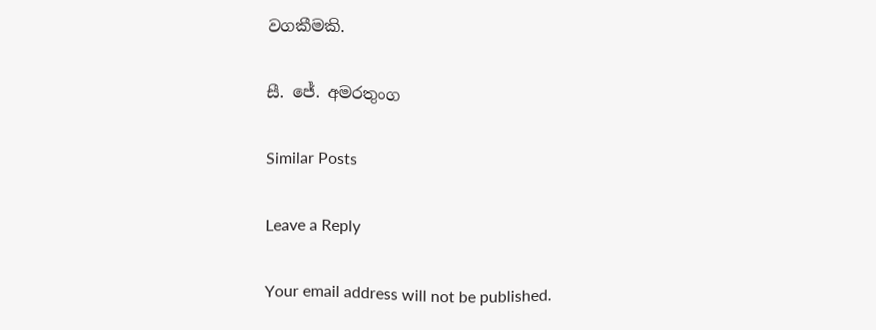වගකීමකි.

සී. ජේ. අමරතුංග

Similar Posts

Leave a Reply

Your email address will not be published.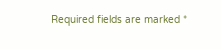Required fields are marked *